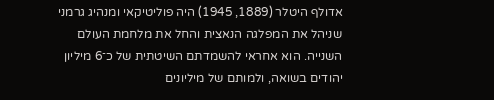אדולף היטלר (1889, 1945) היה פוליטיקאי ומנהיג גרמני שניהל את המפלגה הנאצית והחל את מלחמת העולם השנייה. הוא אחראי להשמדתם השיטתית של כ־6 מיליון יהודים בשואה, ולמותם של מיליונים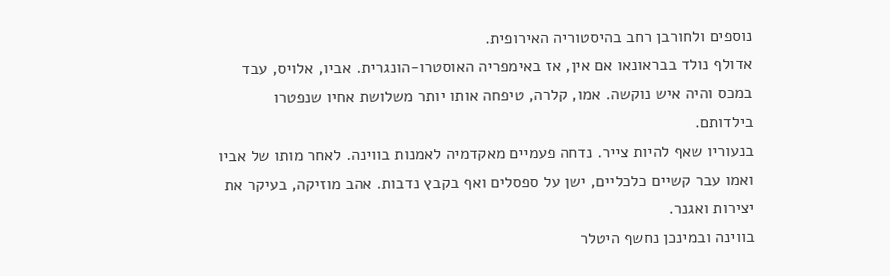נוספים ולחורבן רחב בהיסטוריה האירופית.
אדולף נולד בבראונאו אם אין, אז באימפריה האוסטרו-הונגרית. אביו, אלויס, עבד במכס והיה איש נוקשה. אמו, קלרה, טיפחה אותו יותר משלושת אחיו שנפטרו בילדותם.
בנעוריו שאף להיות צייר. נדחה פעמיים מאקדמיה לאמנות בווינה. לאחר מותו של אביו ואמו עבר קשיים כלכליים, ישן על ספסלים ואף בקבץ נדבות. אהב מוזיקה, בעיקר את יצירות ואגנר.
בווינה ובמינכן נחשף היטלר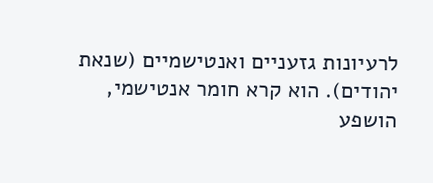לרעיונות גזעניים ואנטישמיים (שנאת יהודים). הוא קרא חומר אנטישמי, הושפע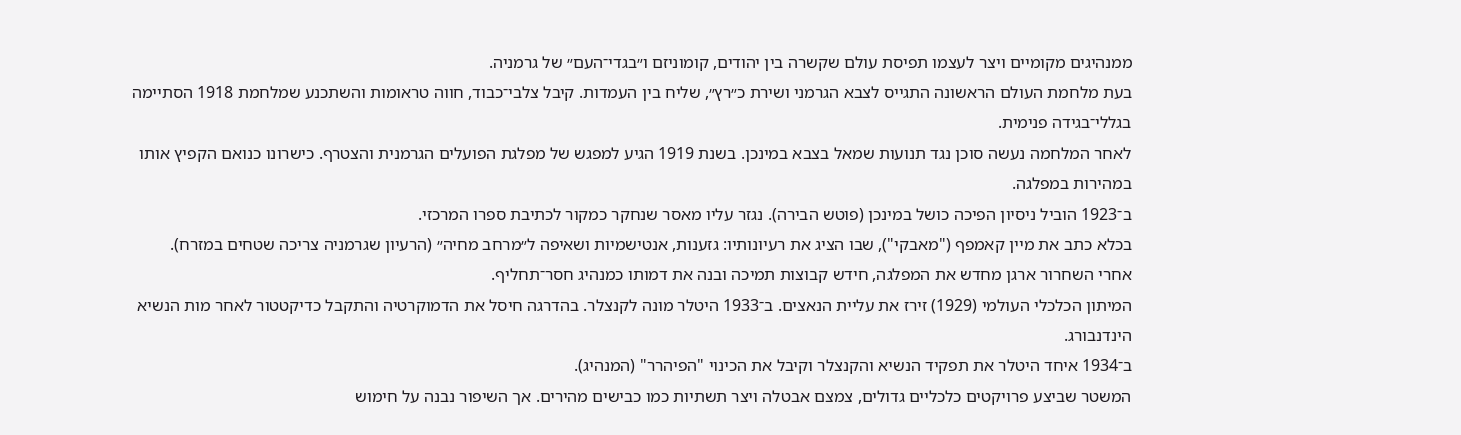ממנהיגים מקומיים ויצר לעצמו תפיסת עולם שקשרה בין יהודים, קומוניזם ו״בגדי־העם״ של גרמניה.
בעת מלחמת העולם הראשונה התגייס לצבא הגרמני ושירת כ״רץ״, שליח בין העמדות. קיבל צלבי־כבוד, חווה טראומות והשתכנע שמלחמת 1918 הסתיימה בגללי־בגידה פנימית.
לאחר המלחמה נעשה סוכן נגד תנועות שמאל בצבא במינכן. בשנת 1919 הגיע למפגש של מפלגת הפועלים הגרמנית והצטרף. כישרונו כנואם הקפיץ אותו במהירות במפלגה.
ב־1923 הוביל ניסיון הפיכה כושל במינכן (פוטש הבירה). נגזר עליו מאסר שנחקר כמקור לכתיבת ספרו המרכזי.
בכלא כתב את מיין קאמפף ("מאבקי"), שבו הציג את רעיונותיו: גזענות, אנטישמיות ושאיפה ל״מרחב מחיה״ (הרעיון שגרמניה צריכה שטחים במזרח).
אחרי השחרור ארגן מחדש את המפלגה, חידש קבוצות תמיכה ובנה את דמותו כמנהיג חסר־תחליף.
המיתון הכלכלי העולמי (1929) זירז את עליית הנאצים. ב־1933 היטלר מונה לקנצלר. בהדרגה חיסל את הדמוקרטיה והתקבל כדיקטטור לאחר מות הנשיא הינדנבורג.
ב־1934 איחד היטלר את תפקיד הנשיא והקנצלר וקיבל את הכינוי "הפיהרר" (המנהיג).
המשטר שביצע פרויקטים כלכליים גדולים, צמצם אבטלה ויצר תשתיות כמו כבישים מהירים. אך השיפור נבנה על חימוש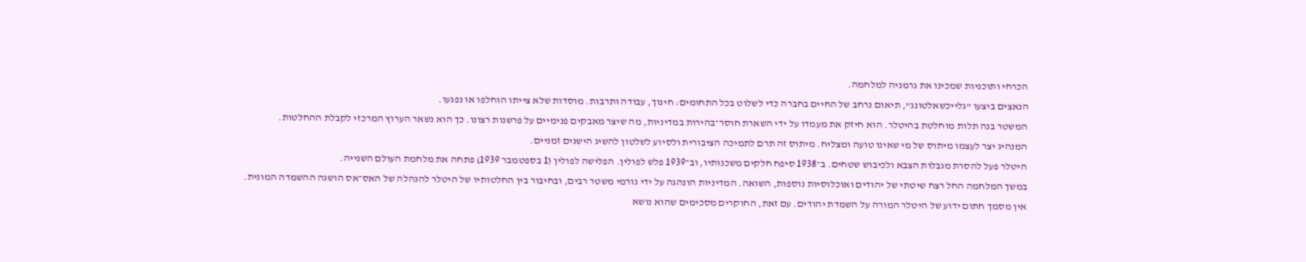הכרחי ותוכניות שמכינו את גרמניה למלחמה.
הנאצים ביצעו "גלייכשאלטונג", תיאום נרחב של החיים בחברה כדי לשלוט בכל התחומים: חינוך, עבודה ותרבות. מוסדות שלא צייתו הוחלפו או נפגעו.
המשטר בנה תלות מוחלטת בהיטלר. הוא חיזק את מעמדו על ידי השארת חוסר־בהירות במדיניות, מה שיצר מאבקים פנימיים על פרשנות רצונו. כך הוא נשאר הערוץ המרכזי לקבלת ההחלטות.
המנהיג יצר לעצמו מיתוס של מי שאינו טועה ומצליח. מיתוס זה תרם לתמיכה הציבורית ולסיוע לשלטון להשיג הישגים זמניים.
היטלר פעל להסרת מגבלות הצבא ולכיבוש שטחים. ב־1938 סיפח חלקים משכנותיו, וב־1939 פלש לפולין. הפלישה לפולין (1 בספטמבר 1939) פתחה את מלחמת העולם השנייה.
במשך המלחמה החל רצח שיטתי של יהודים ואוכלוסיות נוספות, השואה. המדיניות הונהגה על ידי גורמי משטר רבים, ובחיבור בין החלטותיו של היטלר להנהלה של האס־אס הושגה ההשמדה המונית.
אין מסמך חתום ידוע של היטלר המורה על השמדת יהודים. עם זאת, החוקרים מסכימים שהוא נושא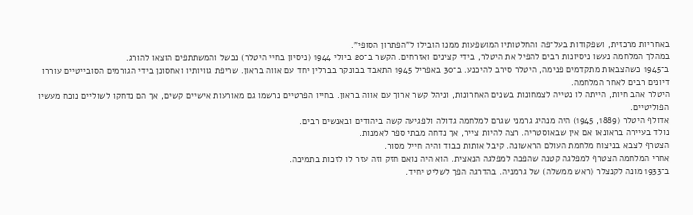באחריות מרכזית, ושפקודות בעל־פה והחלטותיו המושפעות ממנו הובילו ל"הפתרון הסופי".
במהלך המלחמה נעשו ניסיונות רבים להפיל את היטלר, בידי קצינים ואזרחים. הקשר ב־20 ביולי 1944 (ניסיון בחיי היטלר) נכשל והמשתתפים הוצאו להורג.
ב־1945 כשהצבאות מתקדמים פנימה, היטלר סירב להיכנע. ב־30 באפריל 1945 התאבד בבונקר בברלין יחד עם אווה בראון. שריפת גוויותיו ואחסונן בידי הגורמים הסובייטיים עוררו דיונים רבים לאחר המלחמה.
היטלר אהב חיות, הייתה לו נטייה לצמחונות בשנים האחרונות, וניהל קשר ארוך עם אווה בראון. בחייו הפרטיים נרשמו גם מאורעות אישיים קשים, אך הם נדחקו לשוליים נוכח מעשיו הפוליטיים.
אדולף היטלר (1889, 1945) היה מנהיג גרמני שגרם למלחמה גדולה ולפגיעה קשה ביהודים ובאנשים רבים.
נולד בעיירה בראונאו אם אין שבאוסטריה. רצה להיות צייר, אך נדחה מבתי ספר לאמנות.
הצטרף לצבא בניצוח מלחמת העולם הראשונה. קיבל אותות כבוד והיה חייל מסור.
אחרי המלחמה הצטרף למפלגה קטנה שהפכה למפלגה הנאצית. הוא היה נואם חזק וזה עזר לו לזכות בתמיכה.
ב־1933 מונה לקנצלר (ראש ממשלה) של גרמניה. בהדרגה הפך לשליט יחיד.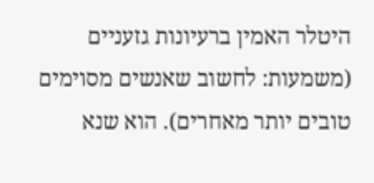היטלר האמין ברעיונות גזעניים (משמעות: לחשוב שאנשים מסוימים טובים יותר מאחרים). הוא שנא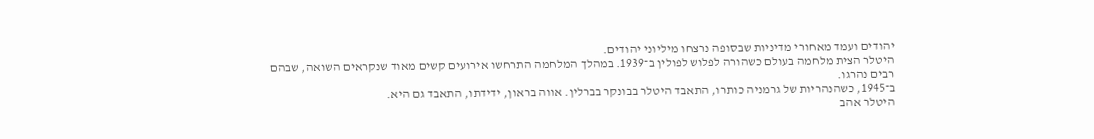יהודים ועמד מאחורי מדיניות שבסופה נרצחו מיליוני יהודים.
היטלר הצית מלחמה בעולם כשהורה לפלוש לפולין ב־1939. במהלך המלחמה התרחשו אירועים קשים מאוד שנקראים השואה, שבהם רבים נהרגו.
ב־1945, כשהנהריות של גרמניה כותרו, התאבד היטלר בבונקר בברלין. אווה בראון, ידידתו, התאבד גם היא.
היטלר אהב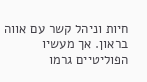חיות וניהל קשר עם אווה בראון. אך מעשיו הפוליטיים גרמו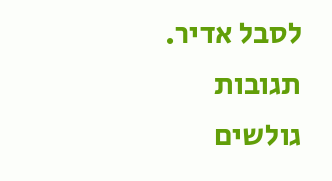לסבל אדיר.
תגובות גולשים